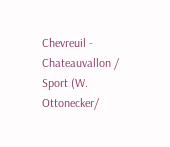Chevreuil - Chateauvallon / Sport (W. Ottonecker/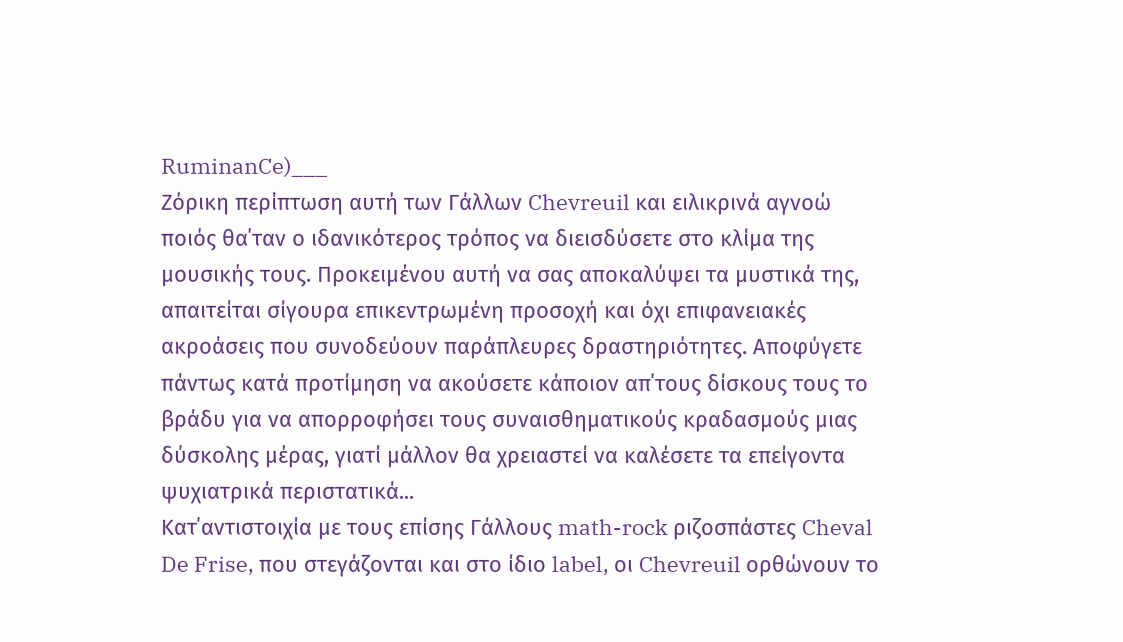RuminanCe)___
Ζόρικη περίπτωση αυτή των Γάλλων Chevreuil και ειλικρινά αγνοώ ποιός θα΄ταν ο ιδανικότερος τρόπος να διεισδύσετε στο κλίμα της μουσικής τους. Προκειμένου αυτή να σας αποκαλύψει τα μυστικά της, απαιτείται σίγουρα επικεντρωμένη προσοχή και όχι επιφανειακές ακροάσεις που συνοδεύουν παράπλευρες δραστηριότητες. Αποφύγετε πάντως κατά προτίμηση να ακούσετε κάποιον απ΄τους δίσκους τους το βράδυ για να απορροφήσει τους συναισθηματικούς κραδασμούς μιας δύσκολης μέρας, γιατί μάλλον θα χρειαστεί να καλέσετε τα επείγοντα ψυχιατρικά περιστατικά...
Κατ΄αντιστοιχία με τους επίσης Γάλλους math-rock ριζοσπάστες Cheval De Frise, που στεγάζονται και στο ίδιο label, οι Chevreuil ορθώνουν το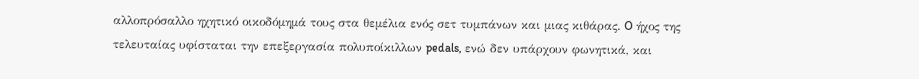αλλοπρόσαλλο ηχητικό οικοδόμημά τους στα θεμέλια ενός σετ τυμπάνων και μιας κιθάρας. O ήχος της τελευταίας υφίσταται την επεξεργασία πολυποίκιλλων pedals, ενώ δεν υπάρχουν φωνητικά, και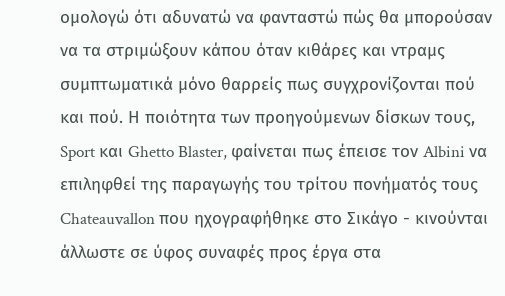ομολογώ ότι αδυνατώ να φανταστώ πώς θα μπορούσαν να τα στριμώξουν κάπου όταν κιθάρες και ντραμς συμπτωματικά μόνο θαρρείς πως συγχρονίζονται πού και πού. Η ποιότητα των προηγούμενων δίσκων τους, Sport και Ghetto Blaster, φαίνεται πως έπεισε τον Albini να επιληφθεί της παραγωγής του τρίτου πονήματός τους Chateauvallon που ηχογραφήθηκε στο Σικάγο - κινούνται άλλωστε σε ύφος συναφές προς έργα στα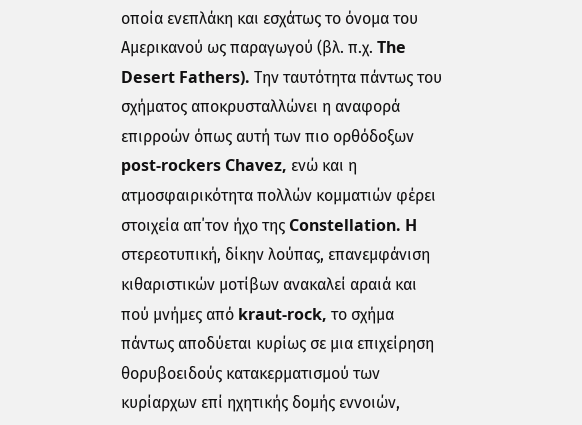οποία ενεπλάκη και εσχάτως το όνομα του Αμερικανού ως παραγωγού (βλ. π.χ. The Desert Fathers). Την ταυτότητα πάντως του σχήματος αποκρυσταλλώνει η αναφορά επιρροών όπως αυτή των πιο ορθόδοξων post-rockers Chavez, ενώ και η ατμοσφαιρικότητα πολλών κομματιών φέρει στοιχεία απ΄τον ήχο της Constellation. H στερεοτυπική, δίκην λούπας, επανεμφάνιση κιθαριστικών μοτίβων ανακαλεί αραιά και πού μνήμες από kraut-rock, το σχήμα πάντως αποδύεται κυρίως σε μια επιχείρηση θορυβοειδούς κατακερματισμού των κυρίαρχων επί ηχητικής δομής εννοιών,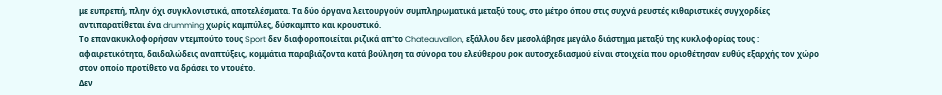με ευπρεπή, πλην όχι συγκλονιστικά, αποτελέσματα. Τα δύο όργανα λειτουργούν συμπληρωματικά μεταξύ τους, στο μέτρο όπου στις συχνά ρευστές κιθαριστικές συγχορδίες αντιπαρατίθεται ένα drumming χωρίς καμπύλες, δύσκαμπτο και κρουστικό.
Το επανακυκλοφορήσαν ντεμπούτο τους Sport δεν διαφοροποιείται ριζικά απ'το Chateauvallon, εξάλλου δεν μεσολάβησε μεγάλο διάστημα μεταξύ της κυκλοφορίας τους : αφαιρετικότητα, δαιδαλώδεις αναπτύξεις, κομμάτια παραβιάζοντα κατά βούληση τα σύνορα του ελεύθερου ροκ αυτοσχεδιασμού είναι στοιχεία που οριοθέτησαν ευθύς εξαρχής τον χώρο στον οποίο προτίθετο να δράσει το ντουέτο.
Δεν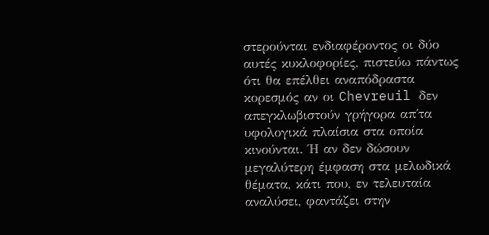στερούνται ενδιαφέροντος οι δύο αυτές κυκλοφορίες, πιστεύω πάντως ότι θα επέλθει αναπόδραστα κορεσμός αν οι Chevreuil δεν απεγκλωβιστούν γρήγορα απ΄τα υφολογικά πλαίσια στα οποία κινούνται. Ή αν δεν δώσουν μεγαλύτερη έμφαση στα μελωδικά θέματα, κάτι που, εν τελευταία αναλύσει, φαντάζει στην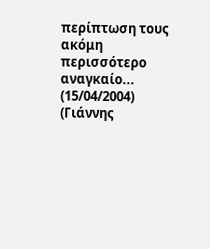περίπτωση τους ακόμη περισσότερο αναγκαίο... (15/04/2004) (Γιάννης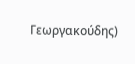Γεωργακούδης)